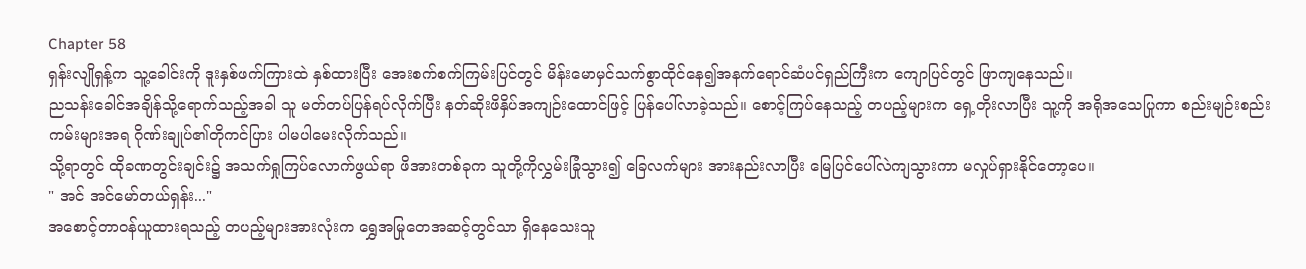Chapter 58
ရှန်းလျိုရှန့်က သူ့ခေါင်းကို ဒူးနှစ်ဖက်ကြားထဲ နှစ်ထားပြီး အေးစက်စက်ကြမ်းပြင်တွင် မိန်းမောမှင်သက်စွာထိုင်နေ၍အနက်ရောင်ဆံပင်ရှည်ကြီးက ကျောပြင်တွင် ဖြာကျနေသည်။
ညသန်းခေါင်အချိန်သို့ရောက်သည့်အခါ သူ မတ်တပ်ပြန်ရပ်လိုက်ပြီး နတ်ဆိုးဖိနှိပ်အကျဉ်းထောင်ဖြင့် ပြန်ပေါ်လာခဲ့သည်။ စောင့်ကြပ်နေသည့် တပည့်များက ရှေ့တိုးလာပြီး သူ့ကို အရိုအသေပြုကာ စည်းမျဉ်းစည်းကမ်းများအရ ဂိုဏ်းချုပ်၏တိုကင်ပြား ပါမပါမေးလိုက်သည်။
သို့ရာတွင် ထိုခဏတွင်းချင်း၌ အသက်ရှုကြပ်လောက်ဖွယ်ရာ ဖိအားတစ်ခုက သူတို့ကိုလွှမ်းခြုံသွား၍ ခြေလက်များ အားနည်းလာပြီး မြေပြင်ပေါ်လဲကျသွားကာ မလှုပ်ရှားနိုင်တော့ပေ။
" အင် အင်မော်တယ်ရှန်း..."
အစောင့်တာဝန်ယူထားရသည့် တပည့်များအားလုံးက ရွှေအမြုတေအဆင့်တွင်သာ ရှိနေသေးသူ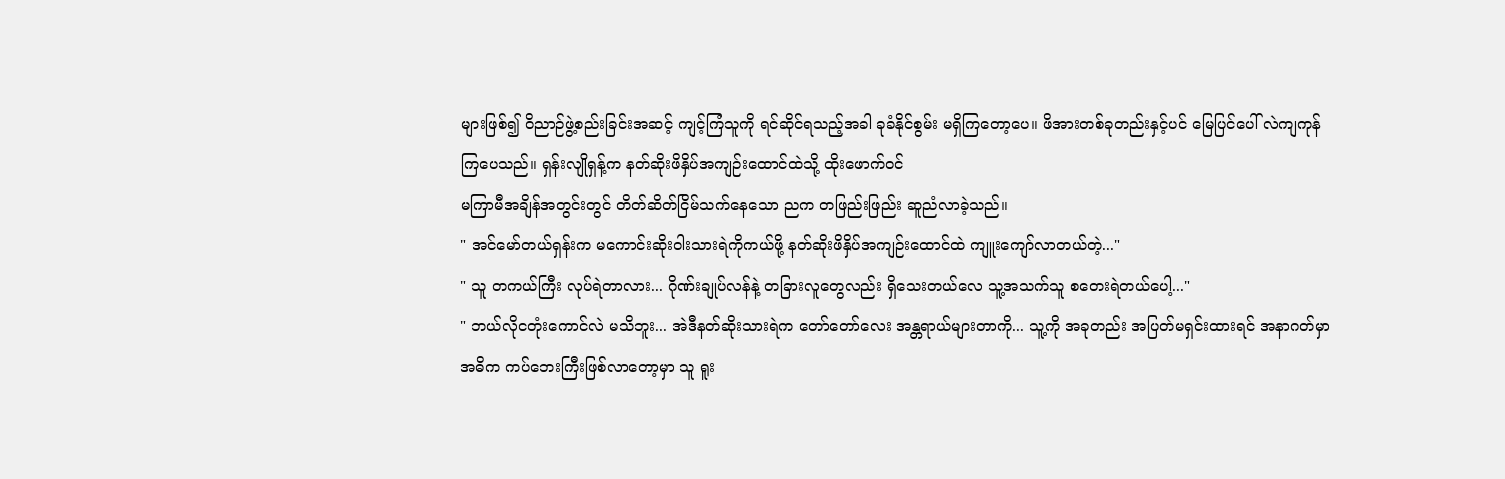များဖြစ်၍ ဝိညာဉ်ဖွဲ့စည်းခြင်းအဆင့် ကျင့်ကြံသူကို ရင်ဆိုင်ရသည့်အခါ ခုခံနိုင်စွမ်း မရှိကြတော့ပေ။ ဖိအားတစ်ခုတည်းနှင့်ပင် မြေပြင်ပေါ် လဲကျကုန်ကြပေသည်။ ရှန်းလျိုရှန့်က နတ်ဆိုးဖိနှိပ်အကျဉ်းထောင်ထဲသို့ ထိုးဖောက်ဝင်
မကြာမီအချိန်အတွင်းတွင် တိတ်ဆိတ်ငြိမ်သက်နေသော ညက တဖြည်းဖြည်း ဆူညံလာခဲ့သည်။
" အင်မော်တယ်ရှန်းက မကောင်းဆိုးဝါးသားရဲကိုကယ်ဖို့ နတ်ဆိုးဖိနှိပ်အကျဉ်းထောင်ထဲ ကျူးကျော်လာတယ်တဲ့..."
" သူ တကယ်ကြီး လုပ်ရဲတာလား... ဂိုဏ်းချုပ်လန်နဲ့ တခြားလူတွေလည်း ရှိသေးတယ်လေ သူ့အသက်သူ စတေးရဲတယ်ပေါ့..."
" ဘယ်လိုငတုံးကောင်လဲ မသိဘူး... အဲဒီနတ်ဆိုးသားရဲက တော်တော်လေး အန္တရာယ်များတာကို... သူ့ကို အခုတည်း အပြတ်မရှင်းထားရင် အနာဂတ်မှာ အဓိက ကပ်ဘေးကြီးဖြစ်လာတော့မှာ သူ ရူး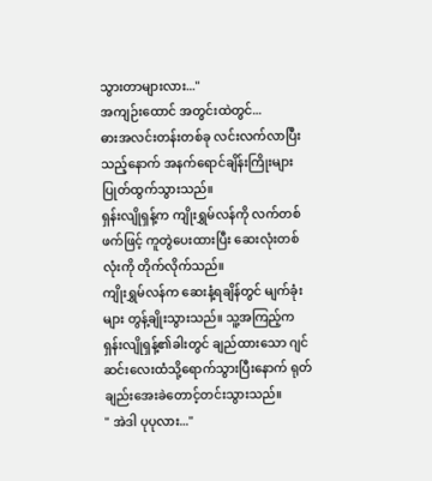သွားတာများလား..."
အကျဉ်းထောင် အတွင်းထဲတွင်...
ဓားအလင်းတန်းတစ်ခု လင်းလက်လာပြီးသည့်နောက် အနက်ရောင်ချိန်းကြိုးများ ပြုတ်ထွက်သွားသည်။
ရှန်းလျိုရှန့်က ကျိုးရွှမ်လန်ကို လက်တစ်ဖက်ဖြင့် ကူတွဲပေးထားပြီး ဆေးလုံးတစ်လုံးကို တိုက်လိုက်သည်။
ကျိုးရွှမ်လန်က ဆေးနံ့ရချိန်တွင် မျက်ခုံးများ တွန့်ချိုးသွားသည်။ သူ့အကြည့်က ရှန်းလျိုရှန့်၏ခါးတွင် ချည်ထားသော ဂျင်ဆင်းလေးထံသို့ရောက်သွားပြီးနောက် ရုတ်ချည်းအေးခဲတောင့်တင်းသွားသည်။
" အဲဒါ ပုပုလား..."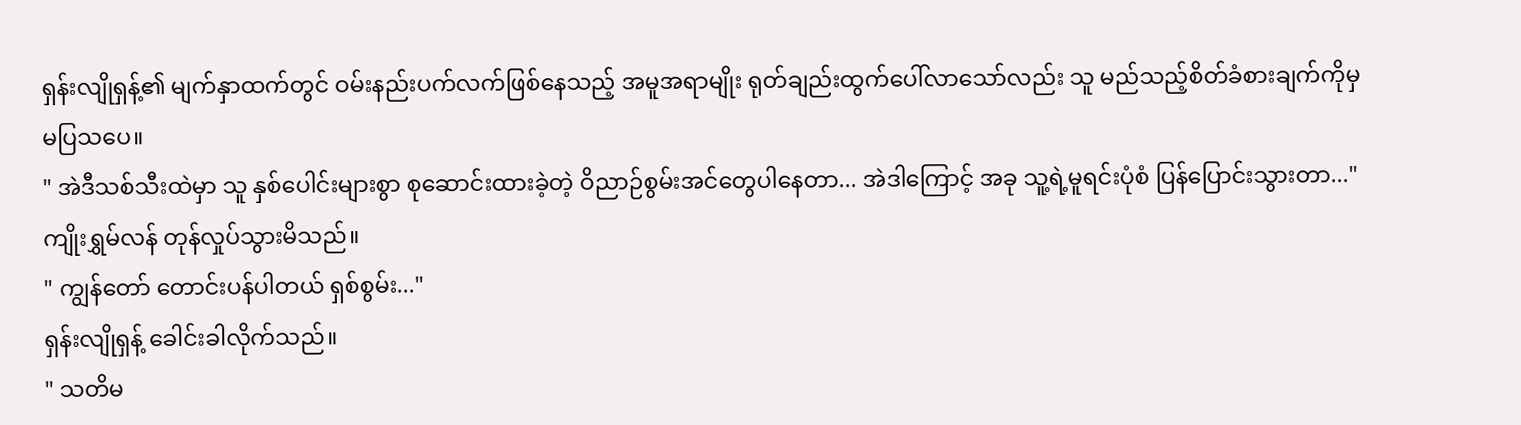ရှန်းလျိုရှန့်၏ မျက်နှာထက်တွင် ဝမ်းနည်းပက်လက်ဖြစ်နေသည့် အမူအရာမျိုး ရုတ်ချည်းထွက်ပေါ်လာသော်လည်း သူ မည်သည့်စိတ်ခံစားချက်ကိုမှ မပြသပေ။
" အဲဒီသစ်သီးထဲမှာ သူ နှစ်ပေါင်းများစွာ စုဆောင်းထားခဲ့တဲ့ ဝိညာဉ်စွမ်းအင်တွေပါနေတာ... အဲဒါကြောင့် အခု သူ့ရဲ့မူရင်းပုံစံ ပြန်ပြောင်းသွားတာ..."
ကျိုးရွှမ်လန် တုန်လှုပ်သွားမိသည်။
" ကျွန်တော် တောင်းပန်ပါတယ် ရှစ်စွမ်း..."
ရှန်းလျိုရှန့် ခေါင်းခါလိုက်သည်။
" သတိမ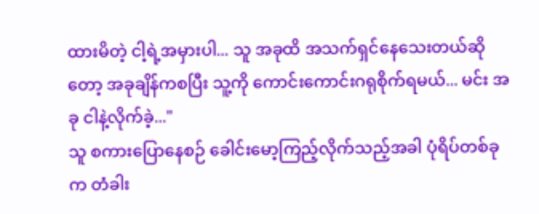ထားမိတဲ့ ငါ့ရဲ့အမှားပါ... သူ အခုထိ အသက်ရှင်နေသေးတယ်ဆိုတော့ အခုချိန်ကစပြီး သူ့ကို ကောင်းကောင်းဂရုစိုက်ရမယ်... မင်း အခု ငါနဲ့လိုက်ခဲ့..."
သူ စကားပြောနေစဉ် ခေါင်းမော့ကြည့်လိုက်သည့်အခါ ပုံရိပ်တစ်ခုက တံခါး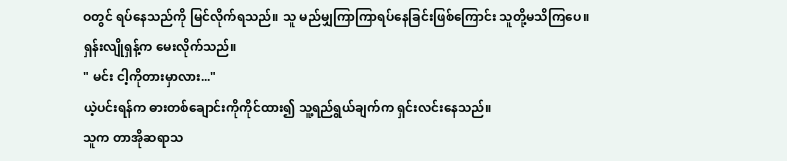ဝတွင် ရပ်နေသည်ကို မြင်လိုက်ရသည်။ သူ မည်မျှကြာကြာရပ်နေခြင်းဖြစ်ကြောင်း သူတို့မသိကြပေ။
ရှန်းလျိုရှန့်က မေးလိုက်သည်။
" မင်း ငါ့ကိုတားမှာလား..."
ယဲ့ပင်းရန်က ဓားတစ်ချောင်းကိုကိုင်ထား၍ သူ့ရည်ရွယ်ချက်က ရှင်းလင်းနေသည်။
သူက တာအိုဆရာသ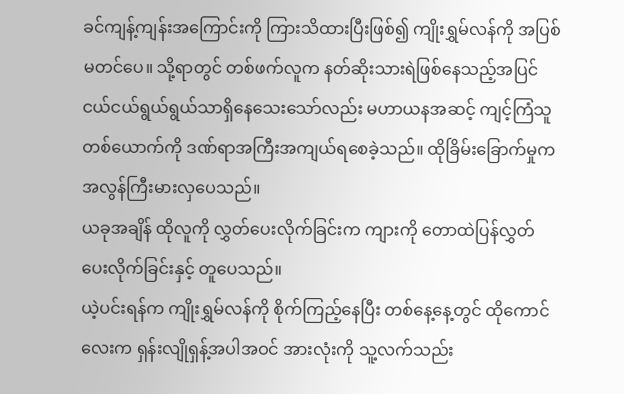ခင်ကျန့်ကျန်းအကြောင်းကို ကြားသိထားပြီးဖြစ်၍ ကျိုးရွှမ်လန်ကို အပြစ်မတင်ပေ။ သို့ရာတွင် တစ်ဖက်လူက နတ်ဆိုးသားရဲဖြစ်နေသည့်အပြင် ငယ်ငယ်ရွယ်ရွယ်သာရှိနေသေးသော်လည်း မဟာယနအဆင့် ကျင့်ကြံသူတစ်ယောက်ကို ဒဏ်ရာအကြီးအကျယ်ရစေခဲ့သည်။ ထိုခြိမ်းခြောက်မှုက အလွန်ကြီးမားလှပေသည်။
ယခုအချိန် ထိုလူကို လွှတ်ပေးလိုက်ခြင်းက ကျားကို တောထဲပြန်လွှတ်ပေးလိုက်ခြင်းနှင့် တူပေသည်။
ယဲ့ပင်းရန်က ကျိုးရွှမ်လန်ကို စိုက်ကြည့်နေပြီး တစ်နေ့နေ့တွင် ထိုကောင်လေးက ရှန်းလျိုရှန့်အပါအဝင် အားလုံးကို သူ့လက်သည်း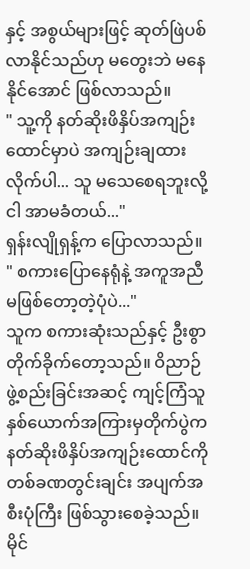နှင့် အစွယ်များဖြင့် ဆုတ်ဖြဲပစ်လာနိုင်သည်ဟု မတွေးဘဲ မနေနိုင်အောင် ဖြစ်လာသည်။
" သူ့ကို နတ်ဆိုးဖိနှိပ်အကျဉ်းထောင်မှာပဲ အကျဉ်းချထားလိုက်ပါ... သူ မသေစေရဘူးလို့ ငါ အာမခံတယ်..."
ရှန်းလျိုရှန့်က ပြောလာသည်။
" စကားပြောနေရုံနဲ့ အကူအညီ မဖြစ်တော့တဲ့ပုံပဲ..."
သူက စကားဆုံးသည်နှင့် ဦးစွာတိုက်ခိုက်တော့သည်။ ဝိညာဉ်ဖွဲ့စည်းခြင်းအဆင့် ကျင့်ကြံသူနှစ်ယောက်အကြားမှတိုက်ပွဲက နတ်ဆိုးဖိနှိပ်အကျဉ်းထောင်ကို တစ်ခဏတွင်းချင်း အပျက်အစီးပုံကြီး ဖြစ်သွားစေခဲ့သည်။
မိုင်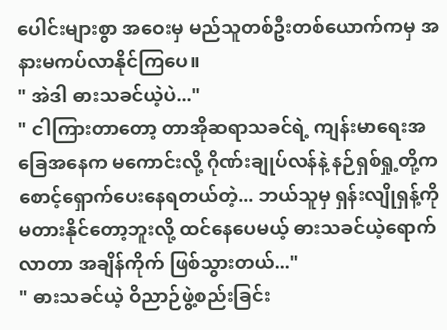ပေါင်းများစွာ အဝေးမှ မည်သူတစ်ဦးတစ်ယောက်ကမှ အနားမကပ်လာနိုင်ကြပေ။
" အဲဒါ ဓားသခင်ယဲ့ပဲ..."
" ငါကြားတာတော့ တာအိုဆရာသခင်ရဲ့ ကျန်းမာရေးအခြေအနေက မကောင်းလို့ ဂိုဏ်းချုပ်လန်နဲ့ နဉ်ရှစ်ရှု့တို့က စောင့်ရှောက်ပေးနေရတယ်တဲ့... ဘယ်သူမှ ရှန်းလျိုရှန့်ကို မတားနိုင်တော့ဘူးလို့ ထင်နေပေမယ့် ဓားသခင်ယဲ့ရောက်လာတာ အချိန်ကိုက် ဖြစ်သွားတယ်..."
" ဓားသခင်ယဲ့ ဝိညာဉ်ဖွဲ့စည်းခြင်း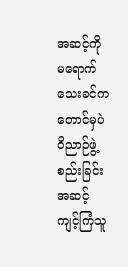အဆင့်ကို မရောက်သေးခင်ကတောင်မှပဲ ဝိညာဉ်ဖွဲ့စည်းခြင်းအဆင့်ကျင့်ကြံသူ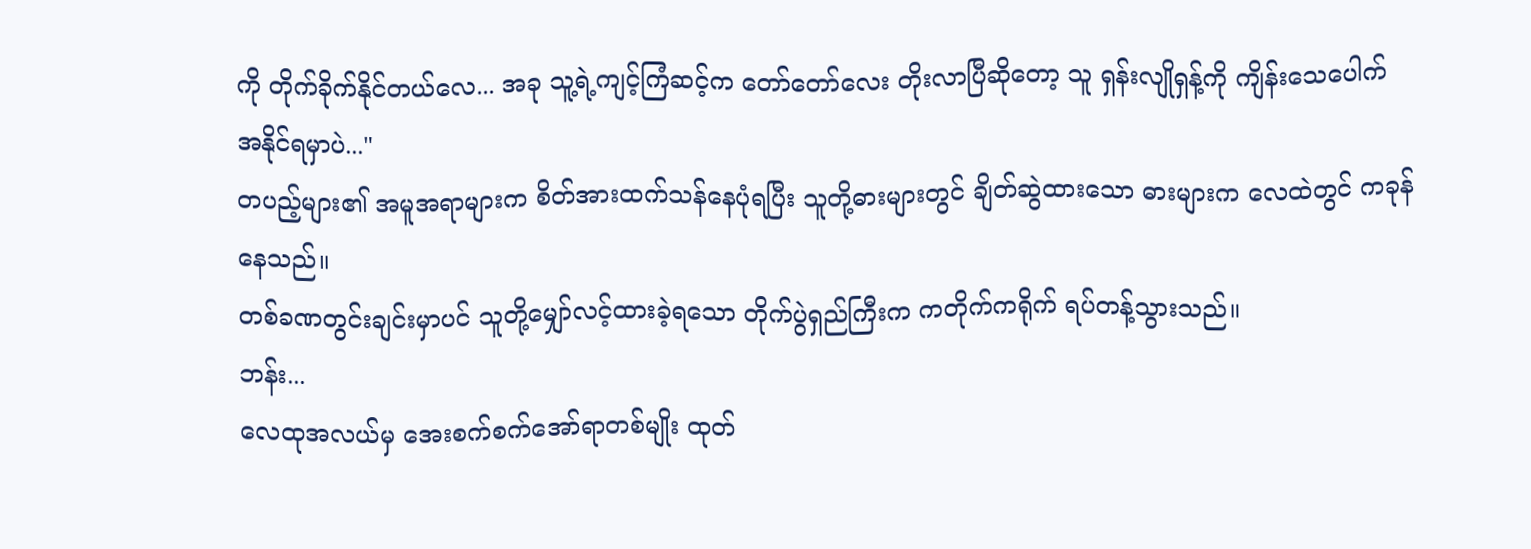ကို တိုက်ခိုက်နိုင်တယ်လေ... အခု သူ့ရဲ့ကျင့်ကြံဆင့်က တော်တော်လေး တိုးလာပြီဆိုတော့ သူ ရှန်းလျိုရှန့်ကို ကျိန်းသေပေါက် အနိုင်ရမှာပဲ..."
တပည့်များ၏ အမူအရာများက စိတ်အားထက်သန်နေပုံရပြီး သူတို့ဓားများတွင် ချိတ်ဆွဲထားသော ဓားများက လေထဲတွင် ကခုန်နေသည်။
တစ်ခဏတွင်းချင်းမှာပင် သူတို့မျှော်လင့်ထားခဲ့ရသော တိုက်ပွဲရှည်ကြီးက ကတိုက်ကရိုက် ရပ်တန့်သွားသည်။
ဘန်း...
လေထုအလယ်မှ အေးစက်စက်အော်ရာတစ်မျိုး ထုတ်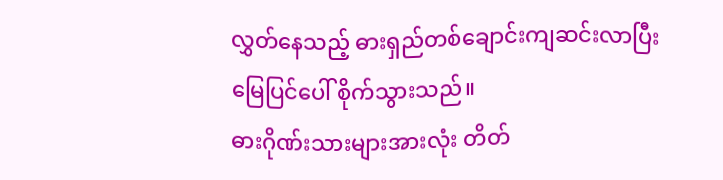လွှတ်နေသည့် ဓားရှည်တစ်ချောင်းကျဆင်းလာပြီး မြေပြင်ပေါ် စိုက်သွားသည်။
ဓားဂိုဏ်းသားများအားလုံး တိတ်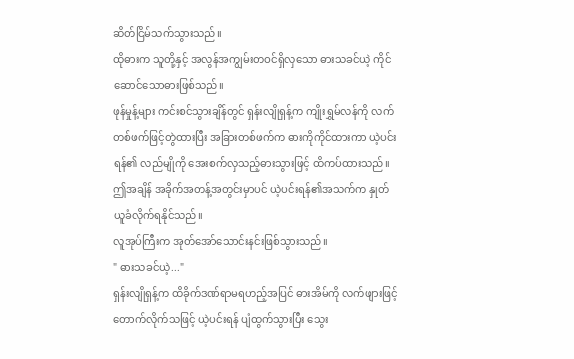ဆိတ်ငြိမ်သက်သွားသည်။
ထိုဓားက သူတို့နှင့် အလွန်အကျွမ်းတဝင်ရှိလှသော ဓားသခင်ယဲ့ ကိုင်ဆောင်သောဓားဖြစ်သည်။
ဖုန်မှုန့်များ ကင်းစင်သွားချိန်တွင် ရှန်းလျိုရှန့်က ကျိုးရွှမ်လန်ကို လက်တစ်ဖက်ဖြင့်တွဲထားပြီး အခြားတစ်ဖက်က ဓားကိုကိုင်ထားကာ ယဲ့ပင်းရန်၏ လည်မျိုကို အေးစက်လှသည့်ဓားသွားဖြင့် ထိကပ်ထားသည်။
ဤအချိန် အခိုက်အတန့်အတွင်းမှာပင် ယဲ့ပင်းရန်၏အသက်က နှုတ်ယူခံလိုက်ရနိုင်သည်။
လူအုပ်ကြီးက အုတ်အော်သောင်းနင်းဖြစ်သွားသည်။
" ဓားသခင်ယဲ့..."
ရှန်းလျိုရှန့်က ထိခိုက်ဒဏ်ရာမရဟည့်အပြင် ဓားအိမ်ကို လက်ဖျားဖြင့်တောက်လိုက်သဖြင့် ယဲ့ပင်းရန် ပျံထွက်သွားပြီး သွေး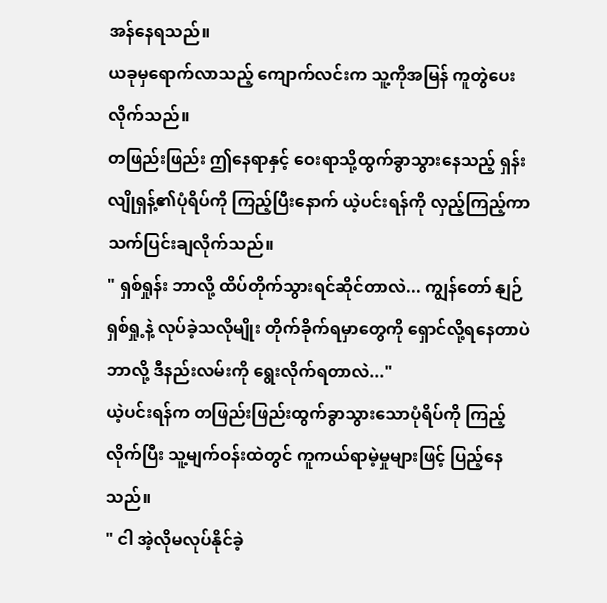အန်နေရသည်။
ယခုမှရောက်လာသည့် ကျောက်လင်းက သူ့ကိုအမြန် ကူတွဲပေးလိုက်သည်။
တဖြည်းဖြည်း ဤနေရာနှင့် ဝေးရာသို့ထွက်ခွာသွားနေသည့် ရှန်းလျိုရှန့်၏ပုံရိပ်ကို ကြည့်ပြီးနောက် ယဲ့ပင်းရန်ကို လှည့်ကြည့်ကာ သက်ပြင်းချလိုက်သည်။
" ရှစ်ရှုန်း ဘာလို့ ထိပ်တိုက်သွားရင်ဆိုင်တာလဲ... ကျွန်တော် နျဉ်ရှစ်ရှု့နဲ့ လုပ်ခဲ့သလိုမျိုး တိုက်ခိုက်ရမှာတွေကို ရှောင်လို့ရနေတာပဲ ဘာလို့ ဒီနည်းလမ်းကို ရွေးလိုက်ရတာလဲ..."
ယဲ့ပင်းရန်က တဖြည်းဖြည်းထွက်ခွာသွားသောပုံရိပ်ကို ကြည့်လိုက်ပြီး သူ့မျက်ဝန်းထဲတွင် ကူကယ်ရာမဲ့မှုများဖြင့် ပြည့်နေသည်။
" ငါ အဲ့လိုမလုပ်နိုင်ခဲ့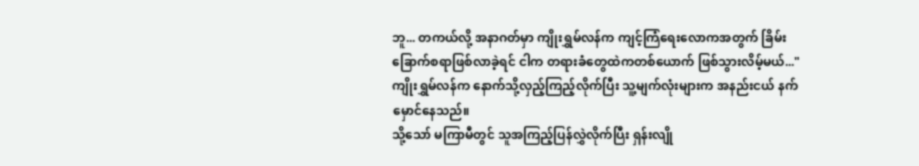ဘူ... တကယ်လို့ အနာဂတ်မှာ ကျိုးရွှမ်လန်က ကျင့်ကြံရေးလောကအတွက် ခြိမ်းခြောက်စရာဖြစ်လာခဲ့ရင် ငါက တရားခံတွေထဲကတစ်ယောက် ဖြစ်သွားလိမ့်မယ်..."
ကျိုးရွှမ်လန်က နောက်သို့လှည့်ကြည့်လိုက်ပြီး သူ့မျက်လုံးများက အနည်းငယ် နက်မှောင်နေသည်။
သို့သော် မကြာမီတွင် သူအကြည့်ပြန်လွှဲလိုက်ပြီး ရှန်းလျို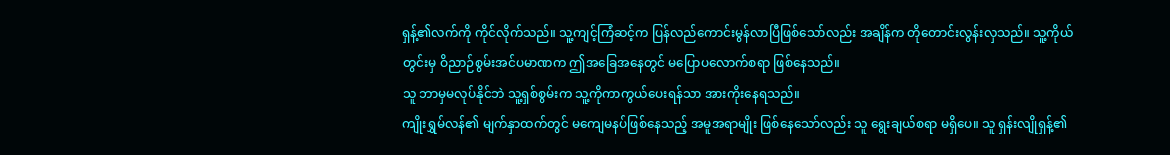ရှန့်၏လက်ကို ကိုင်လိုက်သည်။ သူ့ကျင့်ကြံဆင့်က ပြန်လည်ကောင်းမွန်လာပြီဖြစ်သော်လည်း အချိန်က တိုတောင်းလွန်းလှသည်။ သူ့ကိုယ်တွင်းမှ ဝိညာဉ်စွမ်းအင်ပမာဏက ဤအခြေအနေတွင် မပြောပလောက်စရာ ဖြစ်နေသည်။
သူ ဘာမှမလုပ်နိုင်ဘဲ သူ့ရှစ်စွမ်းက သူ့ကိုကာကွယ်ပေးရန်သာ အားကိုးနေရသည်။
ကျိုးရွှမ်လန်၏ မျက်နှာထက်တွင် မကျေမနပ်ဖြစ်နေသည့် အမူအရာမျိုး ဖြစ်နေသော်လည်း သူ ရွေးချယ်စရာ မရှိပေ။ သူ ရှန်းလျိုရှန့်၏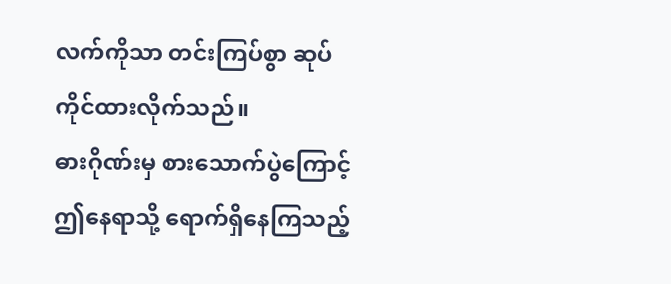လက်ကိုသာ တင်းကြပ်စွာ ဆုပ်ကိုင်ထားလိုက်သည်။
ဓားဂိုဏ်းမှ စားသောက်ပွဲကြောင့် ဤနေရာသို့ ရောက်ရှိနေကြသည့်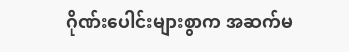ဂိုဏ်းပေါင်းများစွာက အဆက်မ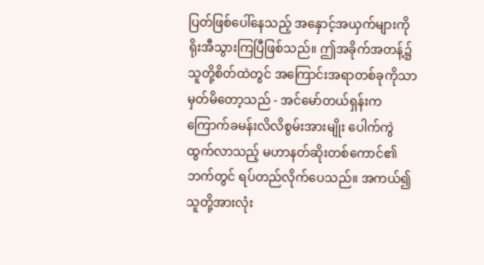ပြတ်ဖြစ်ပေါ်နေသည့် အနှောင့်အယှက်များကို ရိုးအီသွားကြပြီဖြစ်သည်။ ဤအခိုက်အတန့်၌ သူတို့စိတ်ထဲတွင် အကြောင်းအရာတစ်ခုကိုသာ မှတ်မိတော့သည် - အင်မော်တယ်ရှန်းက ကြောက်ခမန်းလိလိစွမ်းအားမျိုး ပေါက်ကွဲထွက်လာသည့် မဟာနတ်ဆိုးတစ်ကောင်၏ဘက်တွင် ရပ်တည်လိုက်ပေသည်။ အကယ်၍ သူတို့အားလုံး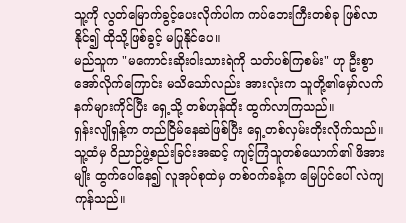သူ့ကို လွတ်မြောက်ခွင့်ပေးလိုက်ပါက ကပ်ဘေးကြီးတစ်ခု ဖြစ်လာနိုင်၍ ထိုသို့ဖြစ်ခွင့် မပြုနိုင်ပေ။
မည်သူက "မကောင်းဆိုးဝါးသားရဲကို သတ်ပစ်ကြစမ်း" ဟု ဦးစွာအော်လိုက်ကြောင်း မသိသော်လည်း အားလုံးက သူတို့၏မှော်လက်နက်များကိုင်ပြီး ရှေ့သို့ တစ်ဟုန်ထိုး ထွက်လာကြသည်။
ရှန်းလျိုရှန့်က တည်ငြိမ်နေဆဲဖြစ်ပြီး ရှေ့တစ်လှမ်းတိုးလိုက်သည်။ သူ့ထံမှ ဝိညာဉ်ဖွဲ့စည်းခြင်းအဆင့် ကျင့်ကြံသူတစ်ယောက်၏ ဖိအားမျိုး ထွက်ပေါ်နေ၍ လူအုပ်စုထဲမှ တစ်ဝက်ခန့်က မြေပြင်ပေါ် လဲကျကုန်သည်။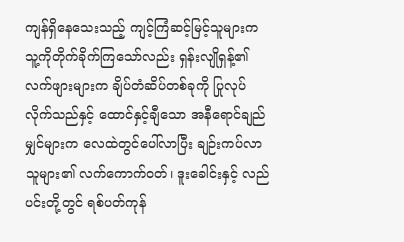ကျန်ရှိနေသေးသည့် ကျင့်ကြံဆင့်မြင့်သူများက သူ့ကိုတိုက်ခိုက်ကြသော်လည်း ရှန်းလျိုရှန့်၏ လက်ဖျားများက ချိပ်တံဆိပ်တစ်ခုကို ပြုလုပ်လိုက်သည်နှင့် ထောင်နှင့်ချီသော အနီရောင်ချည်မျှင်များက လေထဲတွင်ပေါ်လာပြီး ချဉ်းကပ်လာသူများ၏ လက်ကောက်ဝတ်၊ ဒူးခေါင်းနှင့် လည်ပင်းတို့တွင် ရစ်ပတ်ကုန်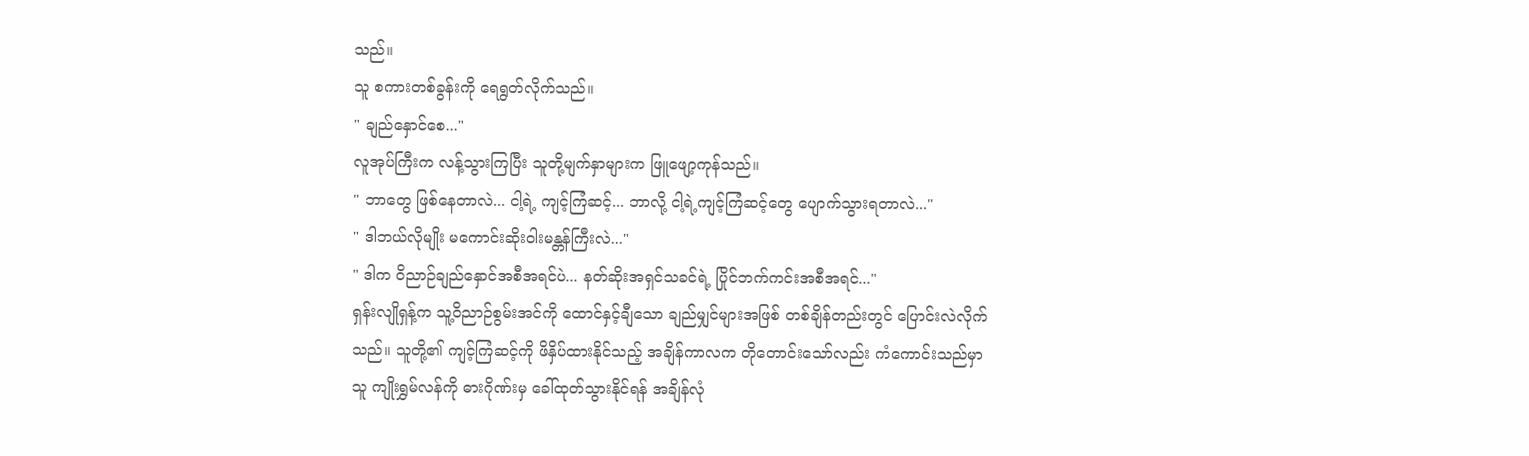သည်။
သူ စကားတစ်ခွန်းကို ရေရွတ်လိုက်သည်။
" ချည်နှောင်စေ..."
လူအုပ်ကြီးက လန့်သွားကြပြီး သူတို့မျက်နှာများက ဖြူဖျော့ကုန်သည်။
" ဘာတွေ ဖြစ်နေတာလဲ... ငါ့ရဲ့ ကျင့်ကြံဆင့်... ဘာလို့ ငါ့ရဲ့ကျင့်ကြံဆင့်တွေ ပျောက်သွားရတာလဲ..."
" ဒါဘယ်လိုမျိုး မကောင်းဆိုးဝါးမန္တန်ကြီးလဲ..."
" ဒါက ဝိညာဉ်ချည်နှောင်အစီအရင်ပဲ... နတ်ဆိုးအရှင်သခင်ရဲ့ ပြိုင်ဘက်ကင်းအစီအရင်..."
ရှန်းလျိုရှန့်က သူ့ဝိညာဉ်စွမ်းအင်ကို ထောင်နှင့်ချီသော ချည်မျှင်များအဖြစ် တစ်ချိန်တည်းတွင် ပြောင်းလဲလိုက်သည်။ သူတို့၏ ကျင့်ကြံဆင့်ကို ဖိနှိပ်ထားနိုင်သည့် အချိန်ကာလက တိုတောင်းသော်လည်း ကံကောင်းသည်မှာ သူ ကျိုးရွှမ်လန်ကို ဓားဂိုဏ်းမှ ခေါ်ထုတ်သွားနိုင်ရန် အချိန်လုံ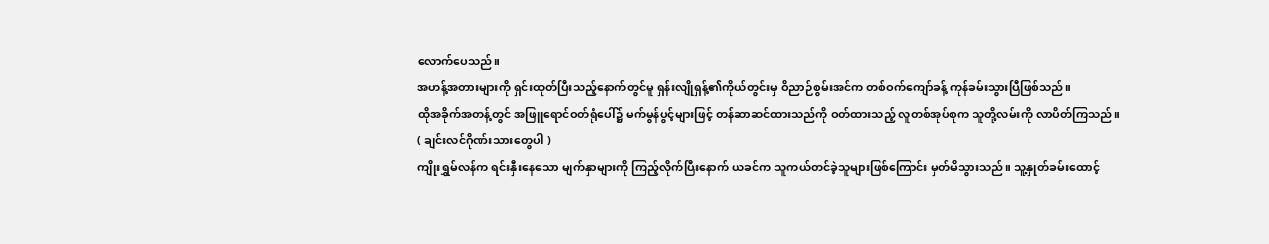လောက်ပေသည်။
အဟန့်အတားများကို ရှင်းထုတ်ပြီးသည့်နောက်တွင်မူ ရှန်းလျိုရှန့်၏ကိုယ်တွင်းမှ ဝိညာဉ်စွမ်းအင်က တစ်ဝက်ကျော်ခန့် ကုန်ခမ်းသွားပြီဖြစ်သည်။
ထိုအခိုက်အတန့်တွင် အဖြူရောင်ဝတ်ရုံပေါ်၌ မက်မွန်ပွင့်များဖြင့် တန်ဆာဆင်ထားသည်ကို ဝတ်ထားသည့် လူတစ်အုပ်စုက သူတို့လမ်းကို လာပိတ်ကြသည်။
( ချင်းလင်ဂိုဏ်းသားတွေပါ )
ကျိုးရွှမ်လန်က ရင်းနှီးနေသော မျက်နှာများကို ကြည့်လိုက်ပြီးနောက် ယခင်က သူကယ်တင်ခဲ့သူများဖြစ်ကြောင်း မှတ်မိသွားသည်။ သူ့နှုတ်ခမ်းထောင့်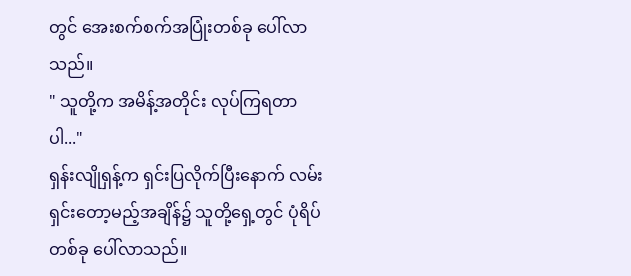တွင် အေးစက်စက်အပြုံးတစ်ခု ပေါ်လာသည်။
" သူတို့က အမိန့်အတိုင်း လုပ်ကြရတာပါ..."
ရှန်းလျိုရှန့်က ရှင်းပြလိုက်ပြီးနောက် လမ်းရှင်းတော့မည့်အချိန်၌ သူတို့ရှေ့တွင် ပုံရိပ်တစ်ခု ပေါ်လာသည်။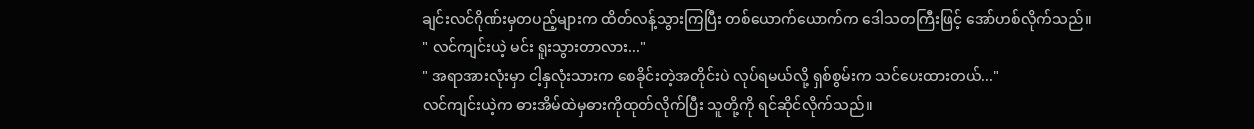ချင်းလင်ဂိုဏ်းမှတပည့်များက ထိတ်လန့်သွားကြပြီး တစ်ယောက်ယောက်က ဒေါသတကြီးဖြင့် အော်ဟစ်လိုက်သည်။
" လင်ကျင်းယဲ့ မင်း ရူးသွားတာလား..."
" အရာအားလုံးမှာ ငါ့နှလုံးသားက စေခိုင်းတဲ့အတိုင်းပဲ လုပ်ရမယ်လို့ ရှစ်စွမ်းက သင်ပေးထားတယ်..."
လင်ကျင်းယဲ့က ဓားအိမ်ထဲမှဓားကိုထုတ်လိုက်ပြီး သူတို့ကို ရင်ဆိုင်လိုက်သည်။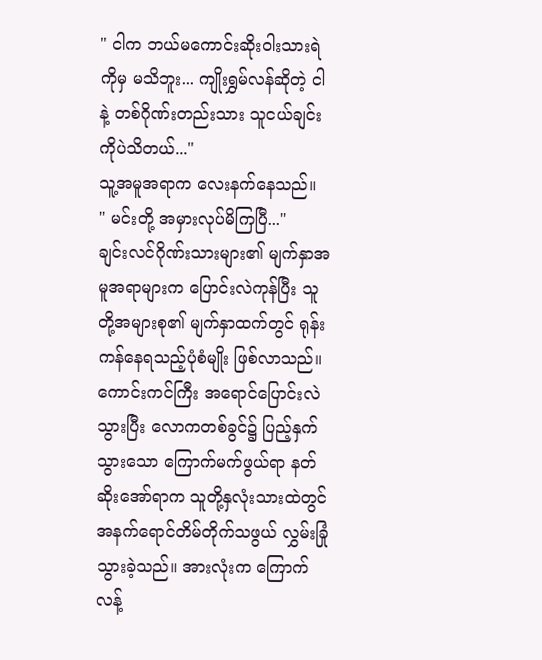" ငါက ဘယ်မကောင်းဆိုးဝါးသားရဲကိုမှ မသိဘူး... ကျိုးရွှမ်လန်ဆိုတဲ့ ငါနဲ့ တစ်ဂိုဏ်းတည်းသား သူငယ်ချင်းကိုပဲသိတယ်..."
သူ့အမူအရာက လေးနက်နေသည်။
" မင်းတို့ အမှားလုပ်မိကြပြီ..."
ချင်းလင်ဂိုဏ်းသားများ၏ မျက်နှာအမူအရာများက ပြောင်းလဲကုန်ပြီး သူတို့အများစု၏ မျက်နှာထက်တွင် ရုန်းကန်နေရသည့်ပုံစံမျိုး ဖြစ်လာသည်။
ကောင်းကင်ကြီး အရောင်ပြောင်းလဲသွားပြီး လောကတစ်ခွင်၌ ပြည့်နှက်သွားသော ကြောက်မက်ဖွယ်ရာ နတ်ဆိုးအော်ရာက သူတို့နှလုံးသားထဲတွင် အနက်ရောင်တိမ်တိုက်သဖွယ် လွှမ်းခြုံသွားခဲ့သည်။ အားလုံးက ကြောက်လန့်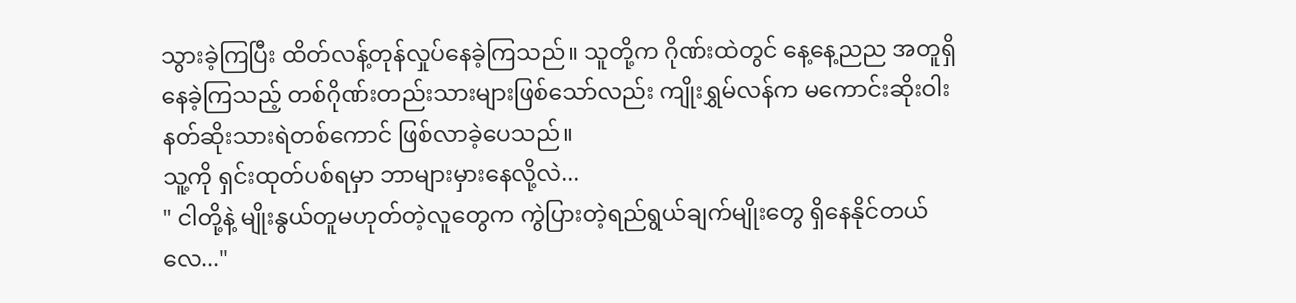သွားခဲ့ကြပြီး ထိတ်လန့်တုန်လှုပ်နေခဲ့ကြသည်။ သူတို့က ဂိုဏ်းထဲတွင် နေ့နေ့ညည အတူရှိနေခဲ့ကြသည့် တစ်ဂိုဏ်းတည်းသားများဖြစ်သော်လည်း ကျိုးရွှမ်လန်က မကောင်းဆိုးဝါး နတ်ဆိုးသားရဲတစ်ကောင် ဖြစ်လာခဲ့ပေသည်။
သူ့ကို ရှင်းထုတ်ပစ်ရမှာ ဘာများမှားနေလို့လဲ...
" ငါတို့နဲ့ မျိုးနွယ်တူမဟုတ်တဲ့လူတွေက ကွဲပြားတဲ့ရည်ရွယ်ချက်မျိုးတွေ ရှိနေနိုင်တယ်လေ..."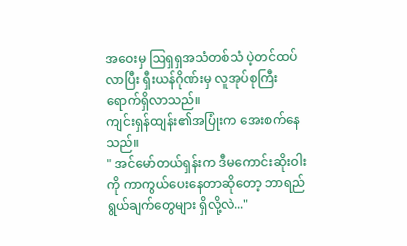အဝေးမှ ဩရှရှအသံတစ်သံ ပဲ့တင်ထပ်လာပြီး ရှီးယန်ဂိုဏ်းမှ လူအုပ်စုကြီး ရောက်ရှိလာသည်။
ကျင်းရှန်ထျန်း၏အပြုံးက အေးစက်နေသည်။
" အင်မော်တယ်ရှန်းက ဒီမကောင်းဆိုးဝါးကို ကာကွယ်ပေးနေတာဆိုတော့ ဘာရည်ရွယ်ချက်တွေများ ရှိလို့လဲ..."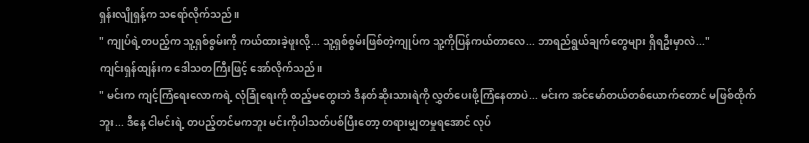ရှန်းလျိုရှန့်က သရော်လိုက်သည်။
" ကျုပ်ရဲ့တပည့်က သူ့ရှစ်စွမ်းကို ကယ်ထားခဲ့ဖူးလို့... သူ့ရှစ်စွမ်းဖြစ်တဲ့ကျုပ်က သူ့ကိုပြန်ကယ်တာလေ... ဘာရည်ရွယ်ချက်တွေများ ရှိရဦးမှာလဲ..."
ကျင်းရှန်ထျန်းက ဒေါသတကြီးဖြင့် အော်လိုက်သည်။
" မင်းက ကျင့်ကြံရေးလောကရဲ့ လုံခြုံရေးကို ထည့်မတွေးဘဲ ဒီနတ်ဆိုးသားရဲကို လွှတ်ပေးဖို့ကြံနေတာပဲ... မင်းက အင်မော်တယ်တစ်ယောက်တောင် မဖြစ်ထိုက်ဘူး... ဒီနေ့ ငါမင်းရဲ့ တပည့်တင်မကဘူး မင်းကိုပါသတ်ပစ်ပြီးတော့ တရားမျှတမှုရအောင် လုပ်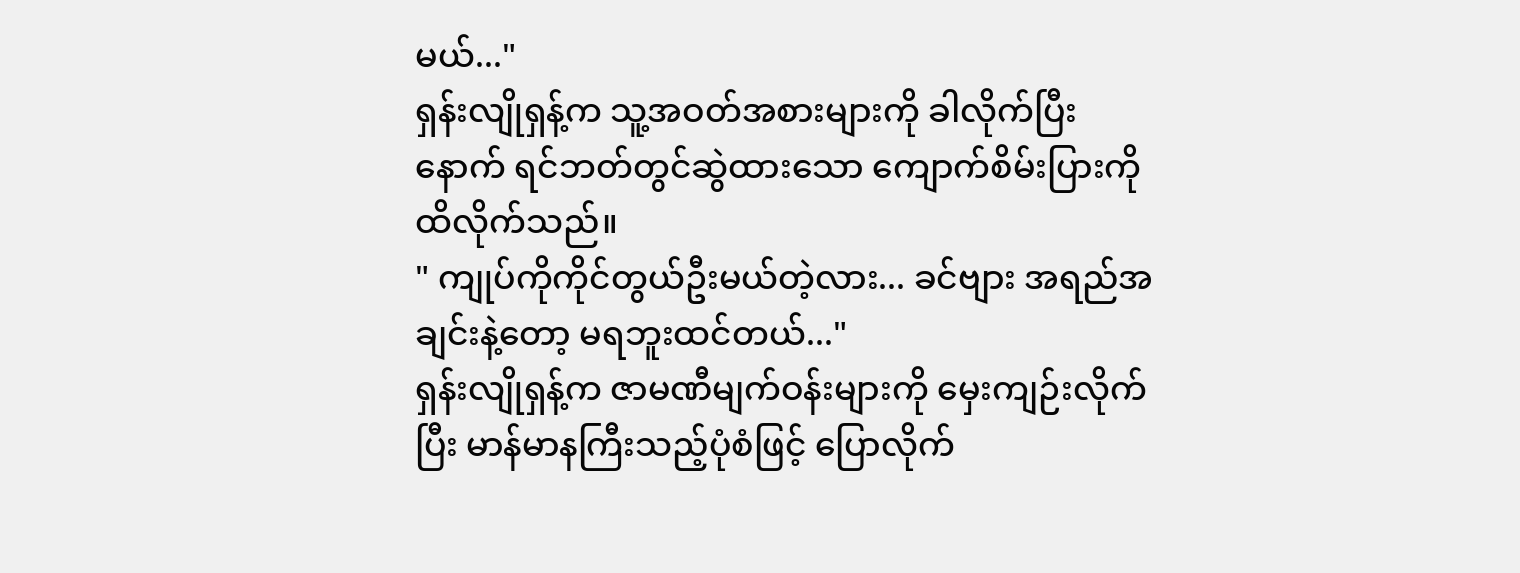မယ်..."
ရှန်းလျိုရှန့်က သူ့အဝတ်အစားများကို ခါလိုက်ပြီးနောက် ရင်ဘတ်တွင်ဆွဲထားသော ကျောက်စိမ်းပြားကို ထိလိုက်သည်။
" ကျုပ်ကိုကိုင်တွယ်ဦးမယ်တဲ့လား... ခင်ဗျား အရည်အချင်းနဲ့တော့ မရဘူးထင်တယ်..."
ရှန်းလျိုရှန့်က ဇာမဏီမျက်ဝန်းများကို မှေးကျဉ်းလိုက်ပြီး မာန်မာနကြီးသည့်ပုံစံဖြင့် ပြောလိုက်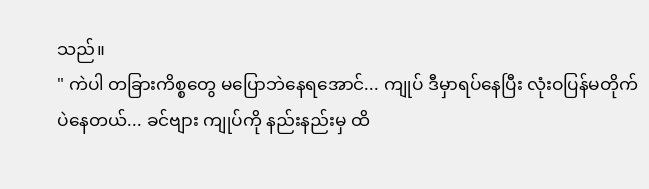သည်။
" ကဲပါ တခြားကိစ္စတွေ မပြောဘဲနေရအောင်... ကျုပ် ဒီမှာရပ်နေပြီး လုံးဝပြန်မတိုက်ပဲနေတယ်... ခင်ဗျား ကျုပ်ကို နည်းနည်းမှ ထိ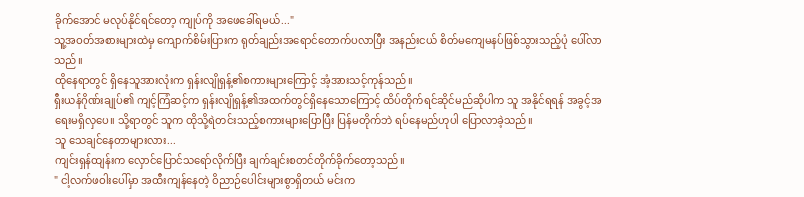ခိုက်အောင် မလုပ်နိုင်ရင်တော့ ကျုပ်ကို အဖေခေါ်ရမယ်..."
သူ့အဝတ်အစားများထဲမှ ကျောက်စိမ်းပြားက ရုတ်ချည်းအရောင်တောက်ပလာပြီး အနည်းငယ် စိတ်မကျေမနပ်ဖြစ်သွားသည့်ပုံ ပေါ်လာသည်။
ထိုနေရာတွင် ရှိနေသူအားလုံးက ရှန်းလျိုရှန့်၏စကားများကြောင့် အံ့အားသင့်ကုန်သည်။
ရှီးယန်ဂိုဏ်းချုပ်၏ ကျင့်ကြံဆင့်က ရှန်းလျိုရှန့်၏အထက်တွင်ရှိနေသောကြောင့် ထိပ်တိုက်ရင်ဆိုင်မည်ဆိုပါက သူ အနိုင်ရရန် အခွင့်အရေးမရှိလှပေ။ သို့ရာတွင် သူက ထိုသို့ရဲတင်းသည့်စကားများပြောပြီး ပြန်မတိုက်ဘဲ ရပ်နေမည်ဟုပါ ပြောလာခဲ့သည်။
သူ သေချင်နေတာများလား...
ကျင်းရှန်ထျန်းက လှောင်ပြောင်သရော်လိုက်ပြီး ချက်ချင်းစတင်တိုက်ခိုက်တော့သည်။
" ငါ့လက်ဖဝါးပေါ်မှာ အထီးကျန်နေတဲ့ ဝိညာဉ်ပေါင်းများစွာရှိတယ် မင်းက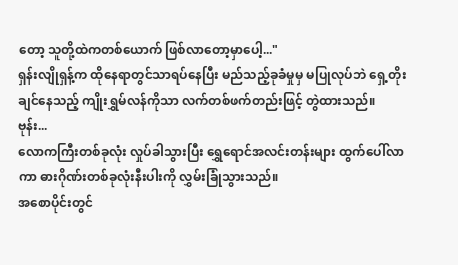တော့ သူတို့ထဲကတစ်ယောက် ဖြစ်လာတော့မှာပေါ့..."
ရှန်းလျိုရှန့်က ထိုနေရာတွင်သာရပ်နေပြီး မည်သည့်ခုခံမှုမှ မပြုလုပ်ဘဲ ရှေ့တိုးချင်နေသည့် ကျိုးရွှမ်လန်ကိုသာ လက်တစ်ဖက်တည်းဖြင့် တွဲထားသည်။
ဗုန်း...
လောကကြီးတစ်ခုလုံး လှုပ်ခါသွားပြီး ရွှေရောင်အလင်းတန်းများ ထွက်ပေါ်လာကာ ဓားဂိုဏ်းတစ်ခုလုံးနီးပါးကို လွှမ်းခြုံသွားသည်။
အစောပိုင်းတွင်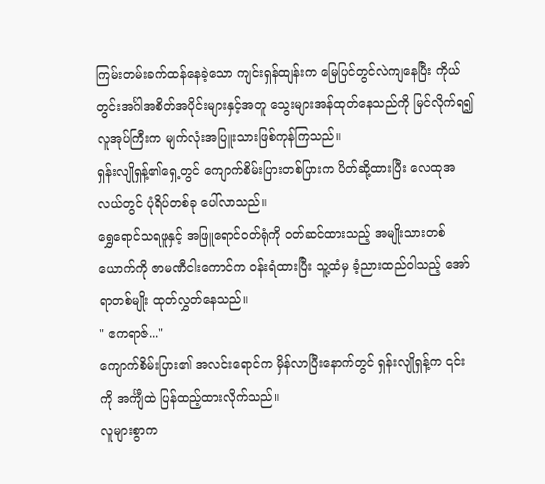ကြမ်းတမ်းခက်ထန်နေခဲ့သော ကျင်းရှန်ထျန်းက မြေပြင်တွင်လဲကျနေပြီး ကိုယ်တွင်းအင်္ဂါအစိတ်အပိုင်းများနှင့်အတူ သွေးများအန်ထုတ်နေသည်ကို မြင်လိုက်ရ၍ လူအုပ်ကြီးက မျက်လုံးအပြူးသားဖြစ်ကုန်ကြသည်။
ရှန်းလျိုရှန့်၏ရှေ့တွင် ကျောက်စိမ်းပြားတစ်ပြားက ပိတ်ဆို့ထားပြီး လေထုအလယ်တွင် ပုံရိပ်တစ်ခု ပေါ်လာသည်။
ရွှေရောင်သရဖူနှင့် အဖြူရောင်ဝတ်ရုံကို ဝတ်ဆင်ထားသည့် အမျိုးသားတစ်ယောက်ကို ဇာမဏီငါးကောင်က ဝန်းရံထားပြီး သူ့ထံမှ ခံ့ညားထည်ဝါသည့် အော်ရာတစ်မျိုး ထုတ်လွှတ်နေသည်။
" ဧကရာဇ်..."
ကျောက်စိမ်းပြား၏ အလင်းရောင်က မှိန်လာပြီးနောက်တွင် ရှန်းလျိုရှန့်က ၎င်းကို အင်္ကျီထဲ ပြန်ထည့်ထားလိုက်သည်။
လူများစွာက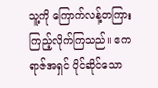သူ့ကို ကြောက်လန့်တကြားကြည့်လိုက်ကြသည်။ ဧကရာဇ်အရှင် ပိုင်ဆိုင်သော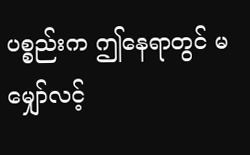ပစ္စည်းက ဤနေရာတွင် မမျှော်လင့်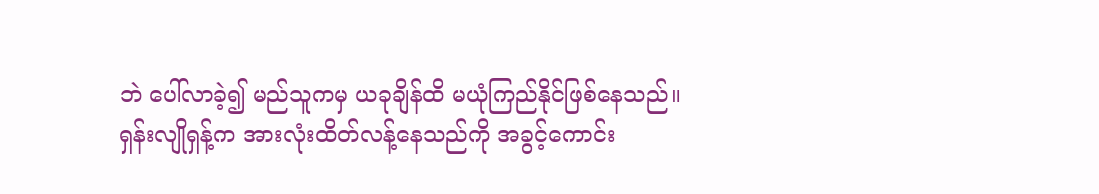ဘဲ ပေါ်လာခဲ့၍ မည်သူကမှ ယခုချိန်ထိ မယုံကြည်နိုင်ဖြစ်နေသည်။
ရှန်းလျိုရှန့်က အားလုံးထိတ်လန့်နေသည်ကို အခွင့်ကောင်း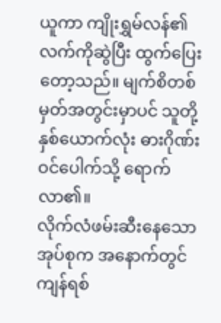ယူကာ ကျိုးရွှမ်လန်၏လက်ကိုဆွဲပြီး ထွက်ပြေးတော့သည်။ မျက်စိတစ်မှတ်အတွင်းမှာပင် သူတို့နှစ်ယောက်လုံး ဓားဂိုဏ်းဝင်ပေါက်သို့ ရောက်လာ၏။
လိုက်လံဖမ်းဆီးနေသောအုပ်စုက အနောက်တွင် ကျန်ရစ်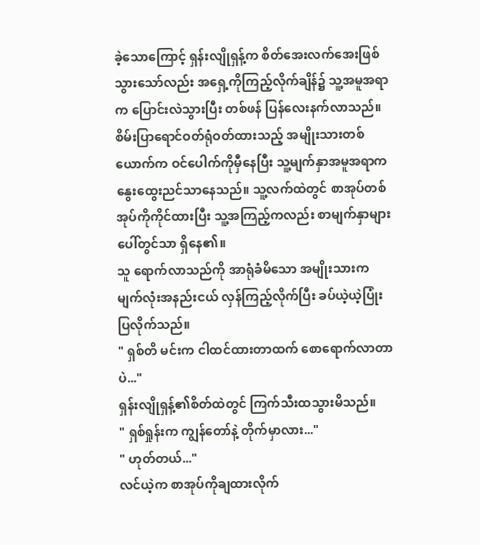ခဲ့သောကြောင့် ရှန်းလျိုရှန့်က စိတ်အေးလက်အေးဖြစ်သွားသော်လည်း အရှေ့ကိုကြည့်လိုက်ချိန်၌ သူ့အမူအရာက ပြောင်းလဲသွားပြီး တစ်ဖန် ပြန်လေးနက်လာသည်။
စိမ်းပြာရောင်ဝတ်ရုံဝတ်ထားသည့် အမျိုးသားတစ်ယောက်က ဝင်ပေါက်ကိုမှီနေပြီး သူ့မျက်နှာအမူအရာက နွေးထွေးညင်သာနေသည်။ သူ့လက်ထဲတွင် စာအုပ်တစ်အုပ်ကိုကိုင်ထားပြီး သူ့အကြည့်ကလည်း စာမျက်နှာများပေါ်တွင်သာ ရှိနေ၏။
သူ ရောက်လာသည်ကို အာရုံခံမိသော အမျိုးသားက မျက်လုံးအနည်းငယ် လှန်ကြည့်လိုက်ပြီး ခပ်ယဲ့ယဲ့ပြုံးပြလိုက်သည်။
" ရှစ်တိ မင်းက ငါထင်ထားတာထက် စောရောက်လာတာပဲ..."
ရှန်းလျိုရှန့်၏စိတ်ထဲတွင် ကြက်သီးထသွားမိသည်။
" ရှစ်ရှုန်းက ကျွန်တော်နဲ့ တိုက်မှာလား..."
" ဟုတ်တယ်..."
လင်ယဲ့က စာအုပ်ကိုချထားလိုက်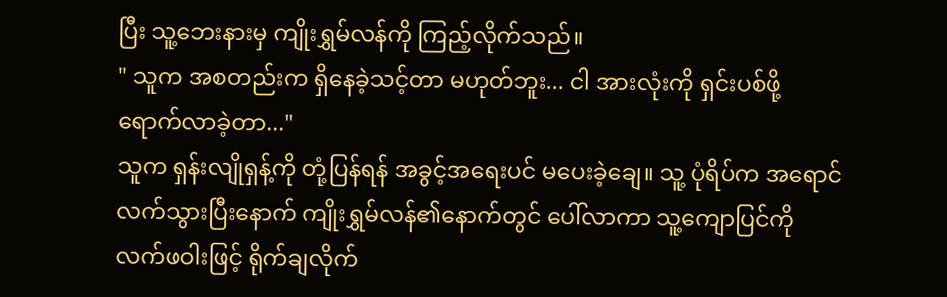ပြီး သူ့ဘေးနားမှ ကျိုးရွှမ်လန်ကို ကြည့်လိုက်သည်။
" သူက အစတည်းက ရှိနေခဲ့သင့်တာ မဟုတ်ဘူး... ငါ အားလုံးကို ရှင်းပစ်ဖို့ ရောက်လာခဲ့တာ..."
သူက ရှန်းလျိုရှန့်ကို တုံ့ပြန်ရန် အခွင့်အရေးပင် မပေးခဲ့ချေ။ သူ့ ပုံရိပ်က အရောင်လက်သွားပြီးနောက် ကျိုးရွှမ်လန်၏နောက်တွင် ပေါ်လာကာ သူ့ကျောပြင်ကို လက်ဖဝါးဖြင့် ရိုက်ချလိုက်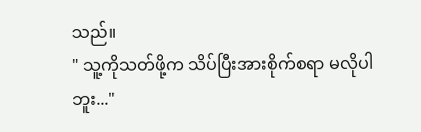သည်။
" သူ့ကိုသတ်ဖို့က သိပ်ပြီးအားစိုက်စရာ မလိုပါဘူး..."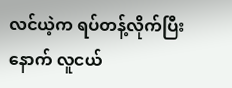လင်ယဲ့က ရပ်တန့်လိုက်ပြီးနောက် လူငယ်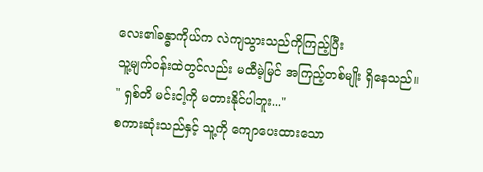လေး၏ခန္ဓာကိုယ်က လဲကျသွားသည်ကိုကြည့်ပြီး
သူ့မျက်ဝန်းထဲတွင်လည်း မထီမဲ့မြင် အကြည့်တစ်မျိုး ရှိနေသည်။
" ရှစ်တိ မင်းငါ့ကို မတားနိုင်ပါဘူး..."
စကားဆုံးသည်နှင့် သူ့ကို ကျောပေးထားသော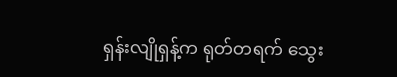ရှန်းလျိုရှန့်က ရုတ်တရက် သွေး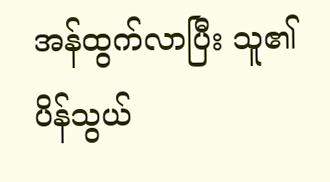အန်ထွက်လာပြီး သူ၏ပိန်သွယ်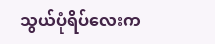သွယ်ပုံရိပ်လေးက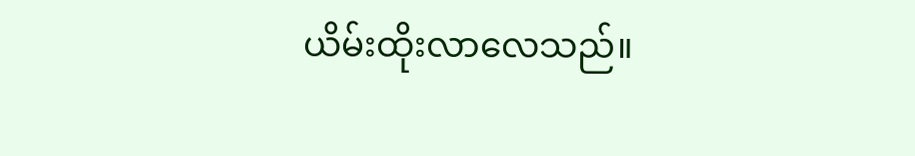ယိမ်းထိုးလာလေသည်။